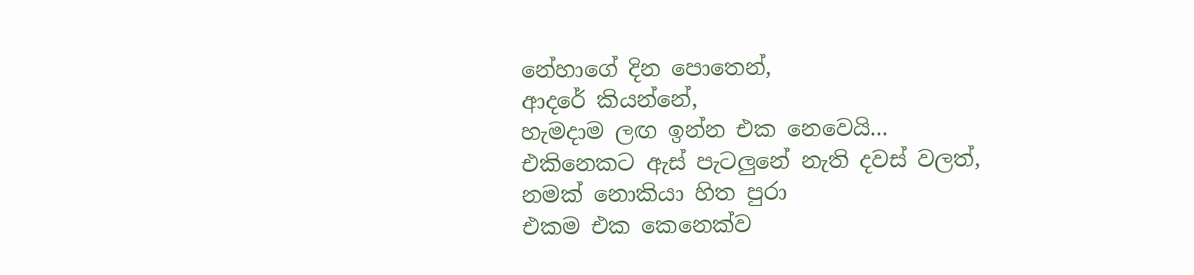නේහාගේ දින පොතෙන්,
ආදරේ කියන්නේ,
හැමදාම ලඟ ඉන්න එක නෙවෙයි...
එකිනෙකට ඇස් පැටලුනේ නැති දවස් වලත්,
නමක් නොකියා හිත පුරා
එකම එක කෙනෙක්ව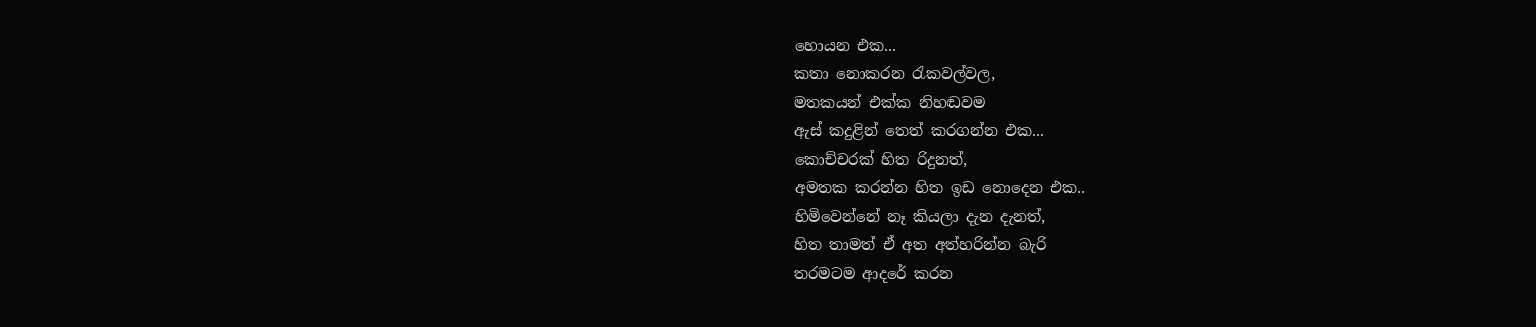හොයන එක...
කතා නොකරන රැකවල්වල,
මතකයන් එක්ක නිහඬවම
ඇස් කදුළින් තෙත් කරගන්න එක...
කොච්චරක් හිත රිදුනත්,
අමතක කරන්න හිත ඉඩ නොදෙන එක..
හිමිවෙන්නේ නෑ කියලා දැන දැනත්,
හිත තාමත් ඒ අත අත්හරින්න බැරි
තරමටම ආදරේ කරන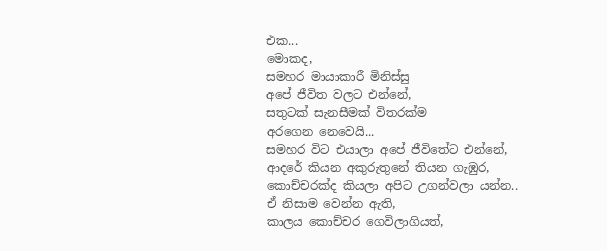එක...
මොකද,
සමහර මායාකාරී මිනිස්සු
අපේ ජීවිත වලට එන්නේ,
සතුටක් සැනසීමක් විතරක්ම
අරගෙන නෙවෙයි...
සමහර විට එයාලා අපේ ජීවිතේට එන්නේ,
ආදරේ කියන අකුරුතුනේ තියන ගැඹුර,
කොච්චරක්ද කියලා අපිට උගන්වලා යන්න..
ඒ නිසාම වෙන්න ඇති,
කාලය කොච්චර ගෙවිලාගියත්,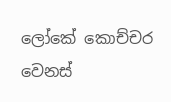ලෝකේ කොච්චර වෙනස්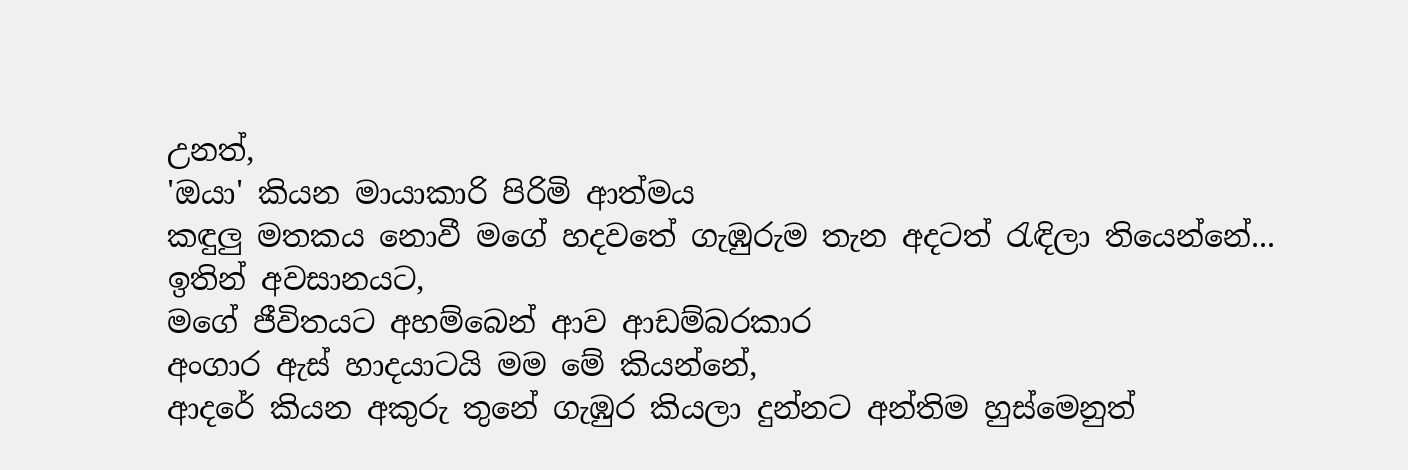උනත්,
'ඔයා' කියන මායාකාරි පිරිමි ආත්මය
කඳුලු මතකය නොවී මගේ හදවතේ ගැඹුරුම තැන අදටත් රැඳිලා තියෙන්නේ...
ඉතින් අවසානයට,
මගේ ජීවිතයට අහම්බෙන් ආව ආඩම්බරකාර
අංගාර ඇස් හාදයාටයි මම මේ කියන්නේ,
ආදරේ කියන අකුරු තුනේ ගැඹුර කියලා දුන්නට අන්තිම හුස්මෙනුත්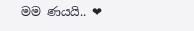මම ණයයි.. ❤